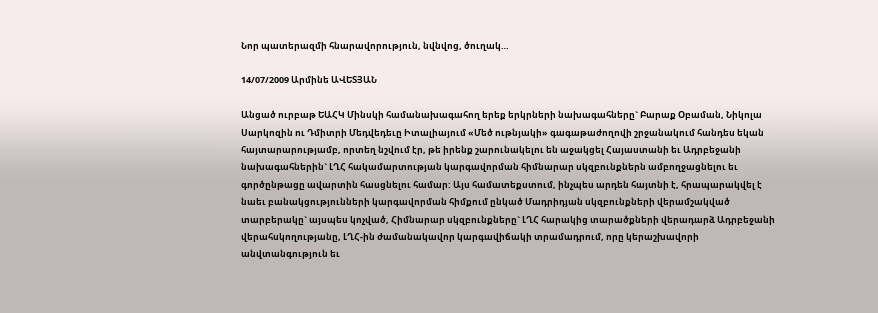Նոր պատերազմի հնարավորություն, նվնվոց, ծուղակ…

14/07/2009 Արմինե ԱՎԵՏՅԱՆ

Անցած ուրբաթ ԵԱՀԿ Մինսկի համանախագահող երեք երկրների նախագահները` Բարաք Օբաման, Նիկոլա Սարկոզին ու Դմիտրի Մեդվեդեւը Իտալիայում «Մեծ ութնյակի» գագաթաժողովի շրջանակում հանդես եկան հայտարարությամբ, որտեղ նշվում էր, թե իրենք շարունակելու են աջակցել Հայաստանի եւ Ադրբեջանի նախագահներին` ԼՂՀ հակամարտության կարգավորման հիմնարար սկզբունքներն ամբողջացնելու եւ գործընթացը ավարտին հասցնելու համար: Այս համատեքստում, ինչպես արդեն հայտնի է, հրապարակվել է նաեւ բանակցությունների կարգավորման հիմքում ընկած Մադրիդյան սկզբունքների վերամշակված տարբերակը` այսպես կոչված, Հիմնարար սկզբունքները` ԼՂՀ հարակից տարածքների վերադարձ Ադրբեջանի վերահսկողությանը, ԼՂՀ-ին ժամանակավոր կարգավիճակի տրամադրում, որը կերաշխավորի անվտանգություն եւ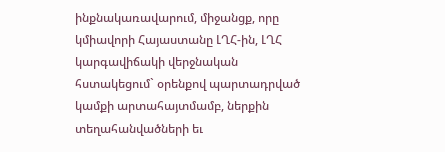ինքնակառավարում, միջանցք, որը կմիավորի Հայաստանը ԼՂՀ-ին, ԼՂՀ կարգավիճակի վերջնական հստակեցում` օրենքով պարտադրված կամքի արտահայտմամբ, ներքին տեղահանվածների եւ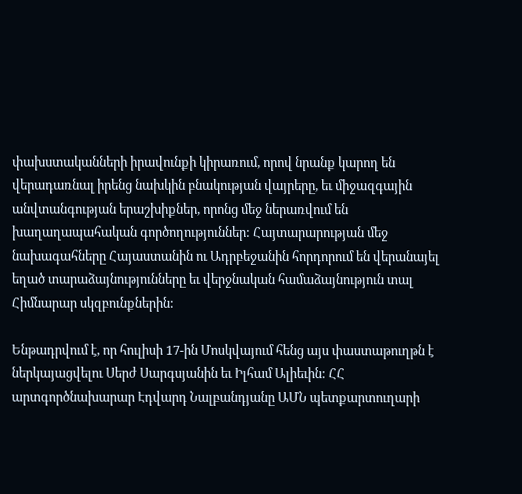փախստականների իրավունքի կիրառում, որով նրանք կարող են վերադառնալ իրենց նախկին բնակության վայրերը, եւ միջազգային անվտանգության երաշխիքներ, որոնց մեջ ներառվում են խաղաղապահական գործողություններ: Հայտարարության մեջ նախագահները Հայաստանին ու Ադրբեջանին հորդորում են վերանայել եղած տարաձայնությունները եւ վերջնական համաձայնություն տալ Հիմնարար սկզբունքներին:

Ենթադրվում է, որ հուլիսի 17-ին Մոսկվայում հենց այս փաստաթուղթն է ներկայացվելու Սերժ Սարգսյանին եւ Իլհամ Ալիեւին: ՀՀ արտգործնախարար Էդվարդ Նալբանդյանը ԱՄՆ պետքարտուղարի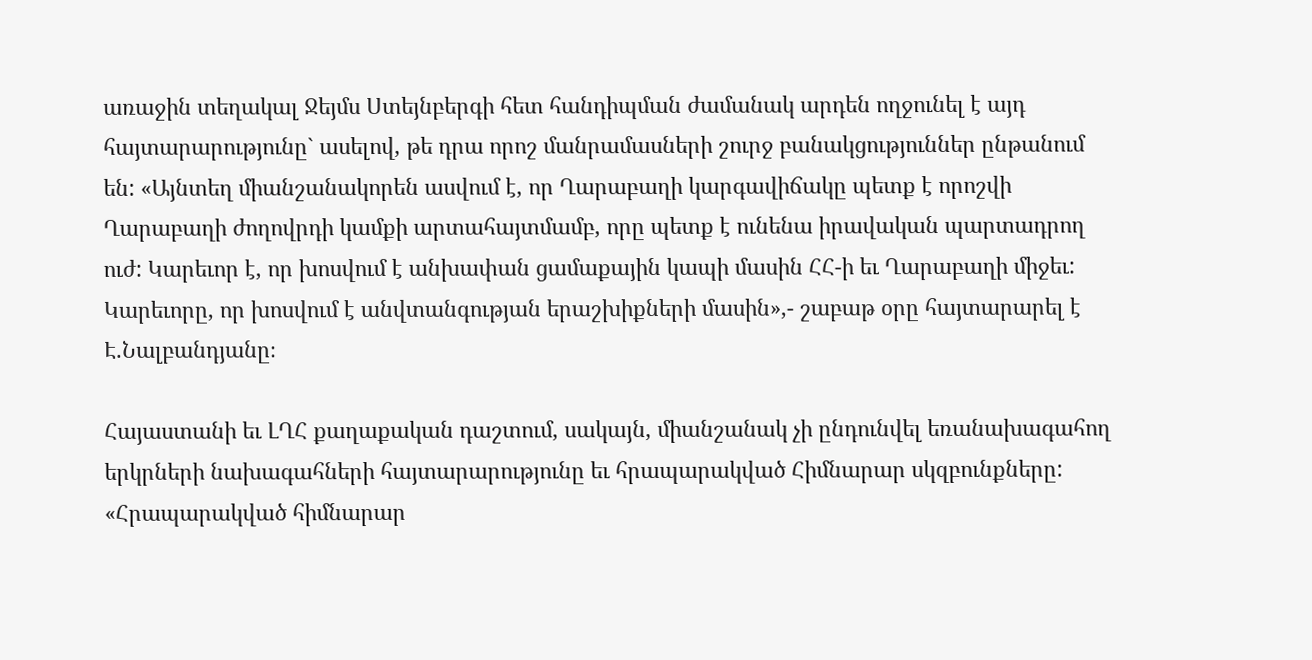առաջին տեղակալ Ջեյմս Ստեյնբերգի հետ հանդիպման ժամանակ արդեն ողջունել է այդ հայտարարությունը` ասելով, թե դրա որոշ մանրամասների շուրջ բանակցություններ ընթանում են: «Այնտեղ միանշանակորեն ասվում է, որ Ղարաբաղի կարգավիճակը պետք է որոշվի Ղարաբաղի ժողովրդի կամքի արտահայտմամբ, որը պետք է ունենա իրավական պարտադրող ուժ: Կարեւոր է, որ խոսվում է անխափան ցամաքային կապի մասին ՀՀ-ի եւ Ղարաբաղի միջեւ: Կարեւորը, որ խոսվում է անվտանգության երաշխիքների մասին»,- շաբաթ օրը հայտարարել է Է.Նալբանդյանը։

Հայաստանի եւ ԼՂՀ քաղաքական դաշտում, սակայն, միանշանակ չի ընդունվել եռանախագահող երկրների նախագահների հայտարարությունը եւ հրապարակված Հիմնարար սկզբունքները: «Հրապարակված հիմնարար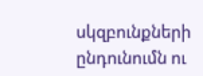սկզբունքների ընդունումն ու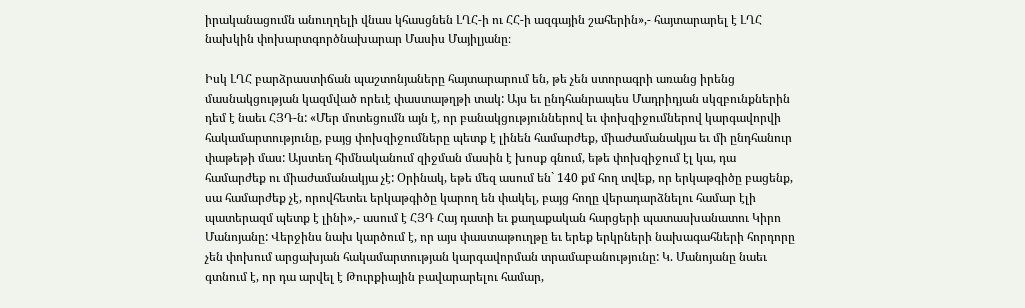իրականացումն անուղղելի վնաս կհասցնեն ԼՂՀ-ի ու ՀՀ-ի ազգային շահերին»,- հայտարարել է ԼՂՀ նախկին փոխարտգործնախարար Մասիս Մայիլյանը։

Իսկ ԼՂՀ բարձրաստիճան պաշտոնյաները հայտարարում են, թե չեն ստորագրի առանց իրենց մասնակցության կազմված որեւէ փաստաթղթի տակ: Այս եւ ընդհանրապես Մադրիդյան սկզբունքներին դեմ է նաեւ ՀՅԴ-ն: «Մեր մոտեցումն այն է, որ բանակցություններով եւ փոխզիջումներով կարգավորվի հակամարտությունը, բայց փոխզիջումները պետք է լինեն համարժեք, միաժամանակյա եւ մի ընդհանուր փաթեթի մաս: Այստեղ հիմնականում զիջման մասին է խոսք գնում, եթե փոխզիջում էլ կա, դա համարժեք ու միաժամանակյա չէ: Օրինակ, եթե մեզ ասում են` 140 քմ հող տվեք, որ երկաթգիծը բացենք, սա համարժեք չէ, որովհետեւ երկաթգիծը կարող են փակել, բայց հողը վերադարձնելու համար էլի պատերազմ պետք է լինի»,- ասում է ՀՅԴ Հայ դատի եւ քաղաքական հարցերի պատասխանատու Կիրո Մանոյանը: Վերջինս նախ կարծում է, որ այս փաստաթուղթը եւ երեք երկրների նախագահների հորդորը չեն փոխում արցախյան հակամարտության կարգավորման տրամաբանությունը: Կ. Մանոյանը նաեւ գտնում է, որ դա արվել է Թուրքիային բավարարելու համար,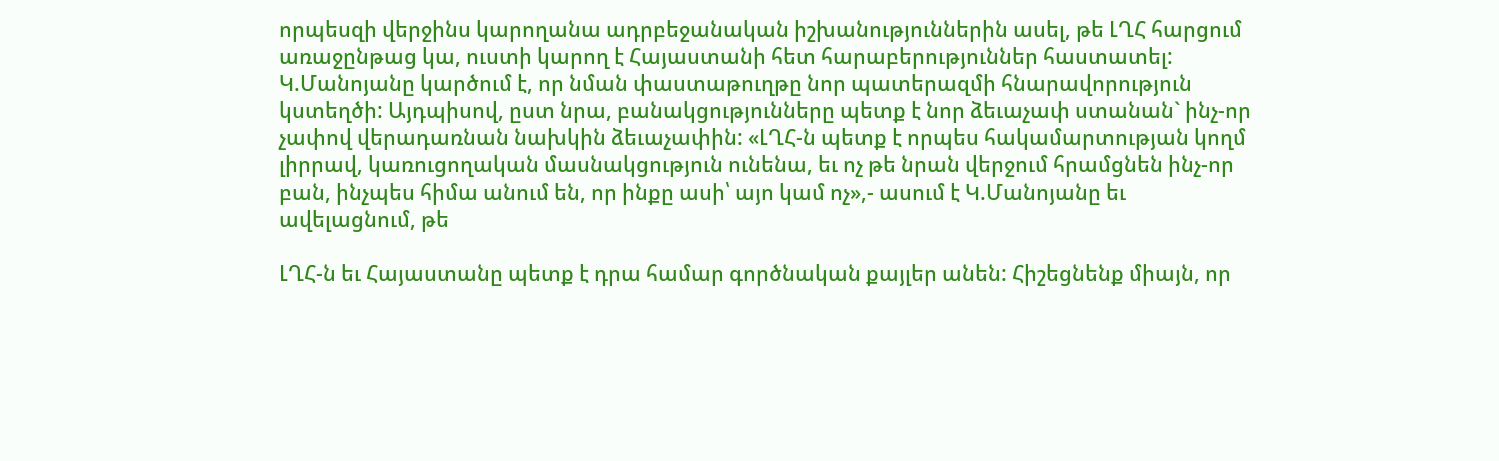որպեսզի վերջինս կարողանա ադրբեջանական իշխանություններին ասել, թե ԼՂՀ հարցում առաջընթաց կա, ուստի կարող է Հայաստանի հետ հարաբերություններ հաստատել: Կ.Մանոյանը կարծում է, որ նման փաստաթուղթը նոր պատերազմի հնարավորություն կստեղծի: Այդպիսով, ըստ նրա, բանակցությունները պետք է նոր ձեւաչափ ստանան` ինչ-որ չափով վերադառնան նախկին ձեւաչափին: «ԼՂՀ-ն պետք է որպես հակամարտության կողմ լիրրավ, կառուցողական մասնակցություն ունենա, եւ ոչ թե նրան վերջում հրամցնեն ինչ-որ բան, ինչպես հիմա անում են, որ ինքը ասի՝ այո կամ ոչ»,- ասում է Կ.Մանոյանը եւ ավելացնում, թե

ԼՂՀ-ն եւ Հայաստանը պետք է դրա համար գործնական քայլեր անեն: Հիշեցնենք միայն, որ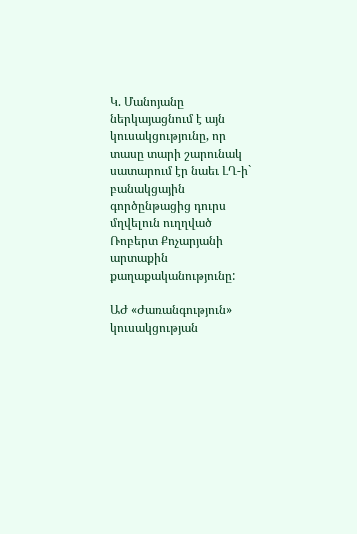Կ. Մանոյանը ներկայացնում է այն կուսակցությունը, որ տասը տարի շարունակ սատարում էր նաեւ ԼՂ-ի` բանակցային գործընթացից դուրս մղվելուն ուղղված Ռոբերտ Քոչարյանի արտաքին քաղաքականությունը:

ԱԺ «Ժառանգություն» կուսակցության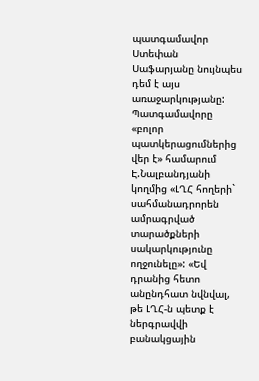պատգամավոր Ստեփան Սաֆարյանը նույնպես դեմ է այս առաջարկությանը: Պատգամավորը «բոլոր պատկերացումներից վեր է» համարում Է.Նալբանդյանի կողմից «ԼՂՀ հողերի` սահմանադրորեն ամրագրված տարածքների սակարկությունը ողջունելը»: «Եվ դրանից հետո անընդհատ նվնվալ, թե ԼՂՀ-ն պետք է ներգրավվի բանակցային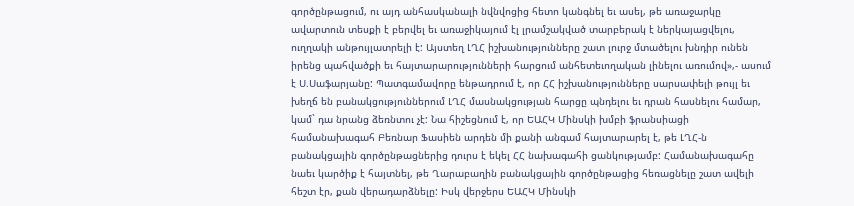գործընթացում, ու այդ անհասկանալի նվնվոցից հետո կանգնել եւ ասել, թե առաջարկը ավարտուն տեսքի է բերվել եւ առաջիկայում էլ լրամշակված տարբերակ է ներկայացվելու, ուղղակի անթույլատրելի է: Այստեղ ԼՂՀ իշխանությունները շատ լուրջ մտածելու խնդիր ունեն իրենց պահվածքի եւ հայտարարությունների հարցում անհետեւողական լինելու առումով»,- ասում է Ս.Սաֆարյանը: Պատգամավորը ենթադրում է, որ ՀՀ իշխանությունները սարսափելի թույլ եւ խեղճ են բանակցություններում ԼՂՀ մասնակցության հարցը պնդելու եւ դրան հասնելու համար, կամ` դա նրանց ձեռնտու չէ: Նա հիշեցնում է, որ ԵԱՀԿ Մինսկի խմբի ֆրանսիացի համանախագահ Բեռնար Ֆասիեն արդեն մի քանի անգամ հայտարարել է, թե ԼՂՀ-ն բանակցային գործընթացներից դուրս է եկել ՀՀ նախագահի ցանկությամբ: Համանախագահը նաեւ կարծիք է հայտնել, թե Ղարաբաղին բանակցային գործընթացից հեռացնելը շատ ավելի հեշտ էր, քան վերադարձնելը: Իսկ վերջերս ԵԱՀԿ Մինսկի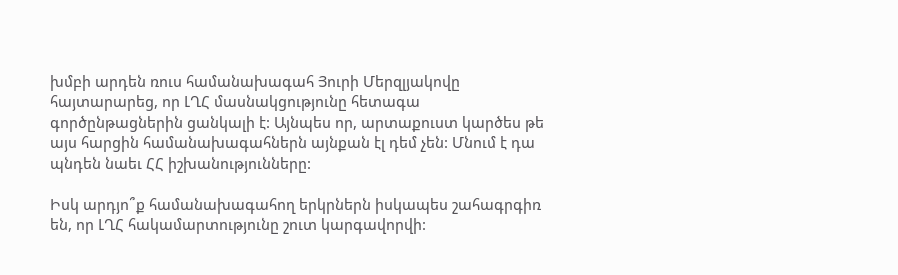խմբի արդեն ռուս համանախագահ Յուրի Մերզլյակովը հայտարարեց, որ ԼՂՀ մասնակցությունը հետագա գործընթացներին ցանկալի է: Այնպես որ, արտաքուստ կարծես թե այս հարցին համանախագահներն այնքան էլ դեմ չեն: Մնում է դա պնդեն նաեւ ՀՀ իշխանությունները:

Իսկ արդյո՞ք համանախագահող երկրներն իսկապես շահագրգիռ են, որ ԼՂՀ հակամարտությունը շուտ կարգավորվի: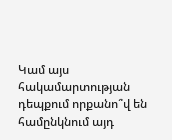Կամ այս հակամարտության դեպքում որքանո՞վ են համընկնում այդ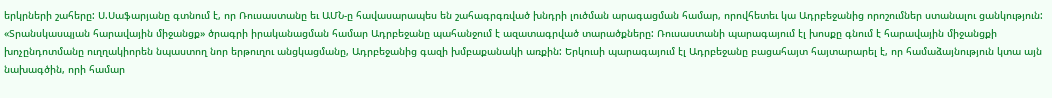երկրների շահերը: Ս.Սաֆարյանը գտնում է, որ Ռուսաստանը եւ ԱՄՆ-ը հավասարապես են շահագրգռված խնդրի լուծման արագացման համար, որովհետեւ կա Ադրբեջանից որոշումներ ստանալու ցանկություն: «Տրանսկասպյան հարավային միջանցք» ծրագրի իրականացման համար Ադրբեջանը պահանջում է ազատագրված տարածքները: Ռուսաստանի պարագայում էլ խոսքը գնում է հարավային միջանցքի խոչընդոտմանը ուղղակիորեն նպաստող նոր երթուղու անցկացմանը, Ադրբեջանից գազի խմբաքանակի առքին: Երկուսի պարագայում էլ Ադրբեջանը բացահայտ հայտարարել է, որ համաձայնություն կտա այն նախագծին, որի համար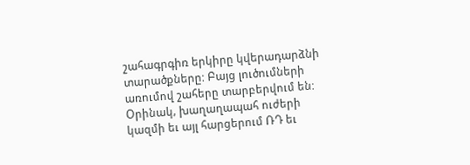շահագրգիռ երկիրը կվերադարձնի տարածքները: Բայց լուծումների առումով շահերը տարբերվում են: Օրինակ, խաղաղապահ ուժերի կազմի եւ այլ հարցերում ՌԴ եւ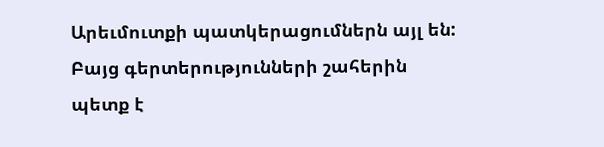Արեւմուտքի պատկերացումներն այլ են: Բայց գերտերությունների շահերին պետք է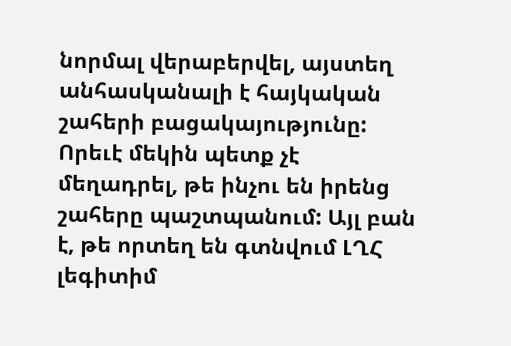նորմալ վերաբերվել, այստեղ անհասկանալի է հայկական շահերի բացակայությունը: Որեւէ մեկին պետք չէ մեղադրել, թե ինչու են իրենց շահերը պաշտպանում: Այլ բան է, թե որտեղ են գտնվում ԼՂՀ լեգիտիմ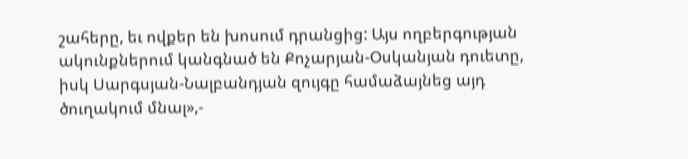շահերը, եւ ովքեր են խոսում դրանցից: Այս ողբերգության ակունքներում կանգնած են Քոչարյան-Օսկանյան դուետը, իսկ Սարգսյան-Նալբանդյան զույգը համաձայնեց այդ ծուղակում մնալ»,-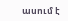ասում է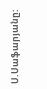Ս.Սաֆարյանը: